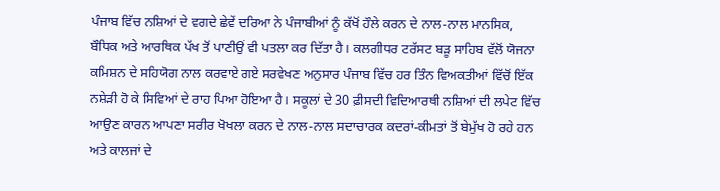ਪੰਜਾਬ ਵਿੱਚ ਨਸ਼ਿਆਂ ਦੇ ਵਗਦੇ ਛੇਵੇਂ ਦਰਿਆ ਨੇ ਪੰਜਾਬੀਆਂ ਨੂੰ ਕੱਖੋਂ ਹੌਲੇ ਕਰਨ ਦੇ ਨਾਲ-ਨਾਲ ਮਾਨਸਿਕ, ਬੌਧਿਕ ਅਤੇ ਆਰਥਿਕ ਪੱਖ ਤੋਂ ਪਾਣੀਉਂ ਵੀ ਪਤਲਾ ਕਰ ਦਿੱਤਾ ਹੈ। ਕਲਗੀਧਰ ਟਰੱਸਟ ਬੜੂ ਸਾਹਿਬ ਵੱਲੋਂ ਯੋਜਨਾ ਕਮਿਸ਼ਨ ਦੇ ਸਹਿਯੋਗ ਨਾਲ ਕਰਵਾਏ ਗਏ ਸਰਵੇਖਣ ਅਨੁਸਾਰ ਪੰਜਾਬ ਵਿੱਚ ਹਰ ਤਿੰਨ ਵਿਅਕਤੀਆਂ ਵਿੱਚੋਂ ਇੱਕ ਨਸ਼ੇੜੀ ਹੋ ਕੇ ਸਿਵਿਆਂ ਦੇ ਰਾਹ ਪਿਆ ਹੋਇਆ ਹੈ। ਸਕੂਲਾਂ ਦੇ 30 ਫ਼ੀਸਦੀ ਵਿਦਿਆਰਥੀ ਨਸ਼ਿਆਂ ਦੀ ਲਪੇਟ ਵਿੱਚ ਆਉਣ ਕਾਰਨ ਆਪਣਾ ਸਰੀਰ ਖੋਖਲਾ ਕਰਨ ਦੇ ਨਾਲ-ਨਾਲ ਸਦਾਚਾਰਕ ਕਦਰਾਂ-ਕੀਮਤਾਂ ਤੋਂ ਬੇਮੁੱਖ ਹੋ ਰਹੇ ਹਨ ਅਤੇ ਕਾਲਜਾਂ ਦੇ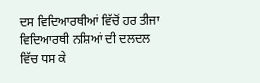ਦਸ ਵਿਦਿਆਰਥੀਆਂ ਵਿੱਚੋਂ ਹਰ ਤੀਜਾ ਵਿਦਿਆਰਥੀ ਨਸ਼ਿਆਂ ਦੀ ਦਲਦਲ ਵਿੱਚ ਧਸ ਕੇ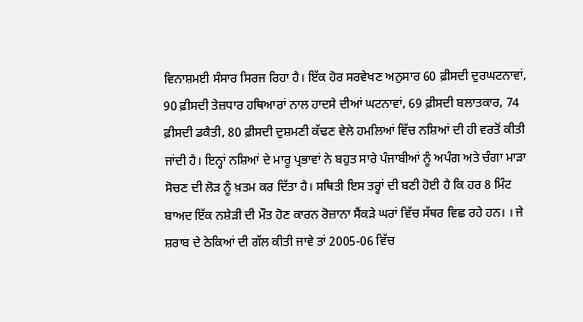ਵਿਨਾਸ਼ਮਈ ਸੰਸਾਰ ਸਿਰਜ ਰਿਹਾ ਹੈ। ਇੱਕ ਹੋਰ ਸਰਵੇਖਣ ਅਨੁਸਾਰ 60 ਫ਼ੀਸਦੀ ਦੁਰਘਟਨਾਵਾਂ, 90 ਫ਼ੀਸਦੀ ਤੇਜ਼ਧਾਰ ਹਥਿਆਰਾਂ ਨਾਲ ਹਾਦਸੇ ਦੀਆਂ ਘਟਨਾਵਾਂ, 69 ਫ਼ੀਸਦੀ ਬਲਾਤਕਾਰ, 74 ਫ਼ੀਸਦੀ ਡਕੈਤੀ, 80 ਫ਼ੀਸਦੀ ਦੁਸ਼ਮਣੀ ਕੱਢਣ ਵੇਲੇ ਹਮਲਿਆਂ ਵਿੱਚ ਨਸ਼ਿਆਂ ਦੀ ਹੀ ਵਰਤੋਂ ਕੀਤੀ ਜਾਂਦੀ ਹੈ। ਇਨ੍ਹਾਂ ਨਸ਼ਿਆਂ ਦੇ ਮਾਰੂ ਪ੍ਰਭਾਵਾਂ ਨੇ ਬਹੁਤ ਸਾਰੇ ਪੰਜਾਬੀਆਂ ਨੂੰ ਅਪੰਗ ਅਤੇ ਚੰਗਾ ਮਾੜਾ ਸੋਚਣ ਦੀ ਲੋੜ ਨੂੰ ਖ਼ਤਮ ਕਰ ਦਿੱਤਾ ਹੈ। ਸਥਿਤੀ ਇਸ ਤਰ੍ਹਾਂ ਦੀ ਬਣੀ ਹੋਈ ਹੈ ਕਿ ਹਰ 8 ਮਿੰਟ ਬਾਅਦ ਇੱਕ ਨਸ਼ੇੜੀ ਦੀ ਮੌਤ ਹੋਣ ਕਾਰਨ ਰੋਜ਼ਾਨਾ ਸੈਂਕੜੇ ਘਰਾਂ ਵਿੱਚ ਸੱਥਰ ਵਿਛ ਰਹੇ ਹਨ। । ਜੇ ਸ਼ਰਾਬ ਦੇ ਠੇਕਿਆਂ ਦੀ ਗੱਲ ਕੀਤੀ ਜਾਵੇ ਤਾਂ 2005-06 ਵਿੱਚ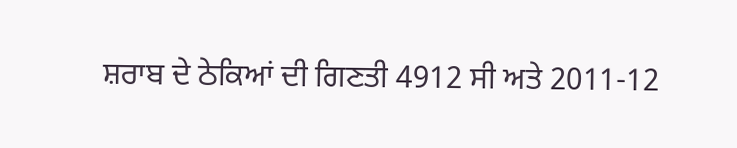ਸ਼ਰਾਬ ਦੇ ਠੇਕਿਆਂ ਦੀ ਗਿਣਤੀ 4912 ਸੀ ਅਤੇ 2011-12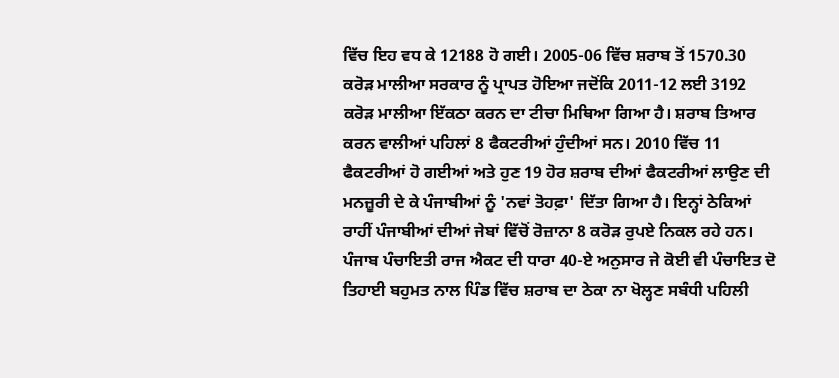ਵਿੱਚ ਇਹ ਵਧ ਕੇ 12188 ਹੋ ਗਈ। 2005-06 ਵਿੱਚ ਸ਼ਰਾਬ ਤੋਂ 1570.30 ਕਰੋੜ ਮਾਲੀਆ ਸਰਕਾਰ ਨੂੰ ਪ੍ਰਾਪਤ ਹੋਇਆ ਜਦੋਂਕਿ 2011-12 ਲਈ 3192 ਕਰੋੜ ਮਾਲੀਆ ਇੱਕਠਾ ਕਰਨ ਦਾ ਟੀਚਾ ਮਿਥਿਆ ਗਿਆ ਹੈ। ਸ਼ਰਾਬ ਤਿਆਰ ਕਰਨ ਵਾਲੀਆਂ ਪਹਿਲਾਂ 8 ਫੈਕਟਰੀਆਂ ਹੁੰਦੀਆਂ ਸਨ। 2010 ਵਿੱਚ 11 ਫੈਕਟਰੀਆਂ ਹੋ ਗਈਆਂ ਅਤੇ ਹੁਣ 19 ਹੋਰ ਸ਼ਰਾਬ ਦੀਆਂ ਫੈਕਟਰੀਆਂ ਲਾਉਣ ਦੀ ਮਨਜ਼ੂਰੀ ਦੇ ਕੇ ਪੰਜਾਬੀਆਂ ਨੂੰ 'ਨਵਾਂ ਤੋਹਫ਼ਾ' ਦਿੱਤਾ ਗਿਆ ਹੈ। ਇਨ੍ਹਾਂ ਠੇਕਿਆਂ ਰਾਹੀਂ ਪੰਜਾਬੀਆਂ ਦੀਆਂ ਜੇਬਾਂ ਵਿੱਚੋਂ ਰੋਜ਼ਾਨਾ 8 ਕਰੋੜ ਰੁਪਏ ਨਿਕਲ ਰਹੇ ਹਨ।
ਪੰਜਾਬ ਪੰਚਾਇਤੀ ਰਾਜ ਐਕਟ ਦੀ ਧਾਰਾ 40-ਏ ਅਨੁਸਾਰ ਜੇ ਕੋਈ ਵੀ ਪੰਚਾਇਤ ਦੋ ਤਿਹਾਈ ਬਹੁਮਤ ਨਾਲ ਪਿੰਡ ਵਿੱਚ ਸ਼ਰਾਬ ਦਾ ਠੇਕਾ ਨਾ ਖੋਲ੍ਹਣ ਸਬੰਧੀ ਪਹਿਲੀ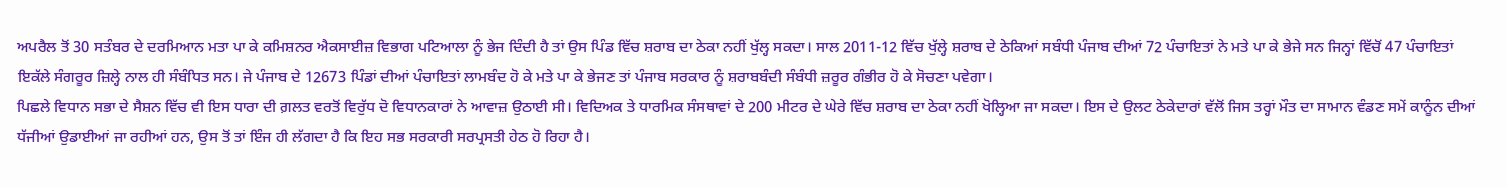ਅਪਰੈਲ ਤੋਂ 30 ਸਤੰਬਰ ਦੇ ਦਰਮਿਆਨ ਮਤਾ ਪਾ ਕੇ ਕਮਿਸ਼ਨਰ ਐਕਸਾਈਜ਼ ਵਿਭਾਗ ਪਟਿਆਲਾ ਨੂੰ ਭੇਜ ਦਿੰਦੀ ਹੈ ਤਾਂ ਉਸ ਪਿੰਡ ਵਿੱਚ ਸ਼ਰਾਬ ਦਾ ਠੇਕਾ ਨਹੀਂ ਖੁੱਲ੍ਹ ਸਕਦਾ। ਸਾਲ 2011-12 ਵਿੱਚ ਖੁੱਲ੍ਹੇ ਸ਼ਰਾਬ ਦੇ ਠੇਕਿਆਂ ਸਬੰਧੀ ਪੰਜਾਬ ਦੀਆਂ 72 ਪੰਚਾਇਤਾਂ ਨੇ ਮਤੇ ਪਾ ਕੇ ਭੇਜੇ ਸਨ ਜਿਨ੍ਹਾਂ ਵਿੱਚੋਂ 47 ਪੰਚਾਇਤਾਂ ਇਕੱਲੇ ਸੰਗਰੂਰ ਜ਼ਿਲ੍ਹੇ ਨਾਲ ਹੀ ਸੰਬੰਧਿਤ ਸਨ। ਜੇ ਪੰਜਾਬ ਦੇ 12673 ਪਿੰਡਾਂ ਦੀਆਂ ਪੰਚਾਇਤਾਂ ਲਾਮਬੰਦ ਹੋ ਕੇ ਮਤੇ ਪਾ ਕੇ ਭੇਜਣ ਤਾਂ ਪੰਜਾਬ ਸਰਕਾਰ ਨੂੰ ਸ਼ਰਾਬਬੰਦੀ ਸੰਬੰਧੀ ਜ਼ਰੂਰ ਗੰਭੀਰ ਹੋ ਕੇ ਸੋਚਣਾ ਪਵੇਗਾ।
ਪਿਛਲੇ ਵਿਧਾਨ ਸਭਾ ਦੇ ਸੈਸ਼ਨ ਵਿੱਚ ਵੀ ਇਸ ਧਾਰਾ ਦੀ ਗ਼ਲਤ ਵਰਤੋਂ ਵਿਰੁੱਧ ਦੋ ਵਿਧਾਨਕਾਰਾਂ ਨੇ ਆਵਾਜ਼ ਉਠਾਈ ਸੀ। ਵਿਦਿਅਕ ਤੇ ਧਾਰਮਿਕ ਸੰਸਥਾਵਾਂ ਦੇ 200 ਮੀਟਰ ਦੇ ਘੇਰੇ ਵਿੱਚ ਸ਼ਰਾਬ ਦਾ ਠੇਕਾ ਨਹੀਂ ਖੋਲ੍ਹਿਆ ਜਾ ਸਕਦਾ। ਇਸ ਦੇ ਉਲਟ ਠੇਕੇਦਾਰਾਂ ਵੱਲੋਂ ਜਿਸ ਤਰ੍ਹਾਂ ਮੌਤ ਦਾ ਸਾਮਾਨ ਵੰਡਣ ਸਮੇਂ ਕਾਨੂੰਨ ਦੀਆਂ ਧੱਜੀਆਂ ਉਡਾਈਆਂ ਜਾ ਰਹੀਆਂ ਹਨ, ਉਸ ਤੋਂ ਤਾਂ ਇੰਜ ਹੀ ਲੱਗਦਾ ਹੈ ਕਿ ਇਹ ਸਭ ਸਰਕਾਰੀ ਸਰਪ੍ਰਸਤੀ ਹੇਠ ਹੋ ਰਿਹਾ ਹੈ।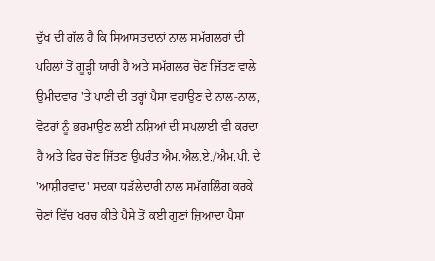ਦੁੱਖ ਦੀ ਗੱਲ ਹੈ ਕਿ ਸਿਆਸਤਦਾਨਾਂ ਨਾਲ ਸਮੱਗਲਰਾਂ ਦੀ ਪਹਿਲਾਂ ਤੋਂ ਗੂੜ੍ਹੀ ਯਾਰੀ ਹੈ ਅਤੇ ਸਮੱਗਲਰ ਚੋਣ ਜਿੱਤਣ ਵਾਲੇ ਉਮੀਦਵਾਰ 'ਤੇ ਪਾਣੀ ਦੀ ਤਰ੍ਹਾਂ ਪੈਸਾ ਵਹਾਉਣ ਦੇ ਨਾਲ-ਨਾਲ, ਵੋਟਰਾਂ ਨੂੰ ਭਰਮਾਉਣ ਲਈ ਨਸ਼ਿਆਂ ਦੀ ਸਪਲਾਈ ਵੀ ਕਰਦਾ ਹੈ ਅਤੇ ਫਿਰ ਚੋਣ ਜਿੱਤਣ ਉਪਰੰਤ ਐਮ.ਐਲ.ਏ./ਐਮ.ਪੀ. ਦੇ 'ਆਸ਼ੀਰਵਾਦ' ਸਦਕਾ ਧੜੱਲੇਦਾਰੀ ਨਾਲ ਸਮੱਗਲਿੰਗ ਕਰਕੇ ਚੋਣਾਂ ਵਿੱਚ ਖਰਚ ਕੀਤੇ ਪੈਸੇ ਤੋਂ ਕਈ ਗੁਣਾਂ ਜ਼ਿਆਦਾ ਪੈਸਾ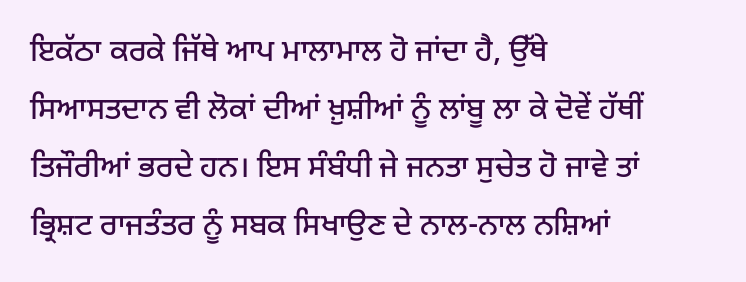ਇਕੱਠਾ ਕਰਕੇ ਜਿੱਥੇ ਆਪ ਮਾਲਾਮਾਲ ਹੋ ਜਾਂਦਾ ਹੈ, ਉੱਥੇ ਸਿਆਸਤਦਾਨ ਵੀ ਲੋਕਾਂ ਦੀਆਂ ਖ਼ੁਸ਼ੀਆਂ ਨੂੰ ਲਾਂਬੂ ਲਾ ਕੇ ਦੋਵੇਂ ਹੱਥੀਂ ਤਿਜੌਰੀਆਂ ਭਰਦੇ ਹਨ। ਇਸ ਸੰਬੰਧੀ ਜੇ ਜਨਤਾ ਸੁਚੇਤ ਹੋ ਜਾਵੇ ਤਾਂ ਭ੍ਰਿਸ਼ਟ ਰਾਜਤੰਤਰ ਨੂੰ ਸਬਕ ਸਿਖਾਉਣ ਦੇ ਨਾਲ-ਨਾਲ ਨਸ਼ਿਆਂ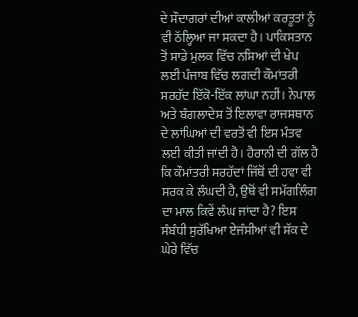ਦੇ ਸੌਦਾਗਰਾਂ ਦੀਆਂ ਕਾਲੀਆਂ ਕਰਤੂਤਾਂ ਨੂੰ ਵੀ ਠੱਲ੍ਹਿਆ ਜਾ ਸਕਦਾ ਹੈ। ਪਾਕਿਸਤਾਨ ਤੋਂ ਸਾਡੇ ਮੁਲਕ ਵਿੱਚ ਨਸ਼ਿਆਂ ਦੀ ਖੇਪ ਲਈ ਪੰਜਾਬ ਵਿੱਚ ਲਗਦੀ ਕੌਮਾਂਤਰੀ ਸਰਹੱਦ ਇੱਕੋ-ਇੱਕ ਲਾਂਘਾ ਨਹੀਂ। ਨੇਪਾਲ ਅਤੇ ਬੰਗਲਾਦੇਸ਼ ਤੋਂ ਇਲਾਵਾ ਰਾਜਸਥਾਨ ਦੇ ਲਾਂਘਿਆਂ ਦੀ ਵਰਤੋਂ ਵੀ ਇਸ ਮੰਤਵ ਲਈ ਕੀਤੀ ਜਾਂਦੀ ਹੈ। ਹੈਰਾਨੀ ਦੀ ਗੱਲ ਹੈ ਕਿ ਕੌਮਾਂਤਰੀ ਸਰਹੱਦਾਂ ਜਿੱਥੋਂ ਦੀ ਹਵਾ ਵੀ ਸਰਕ ਕੇ ਲੰਘਦੀ ਹੈ, ਉਥੋਂ ਵੀ ਸਮੱਗਲਿੰਗ ਦਾ ਮਾਲ ਕਿਵੇਂ ਲੰਘ ਜਾਂਦਾ ਹੈ? ਇਸ ਸੰਬੰਧੀ ਸੁਰੱਖਿਆ ਏਜੰਸੀਆਂ ਵੀ ਸ਼ੱਕ ਦੇ ਘੇਰੇ ਵਿੱਚ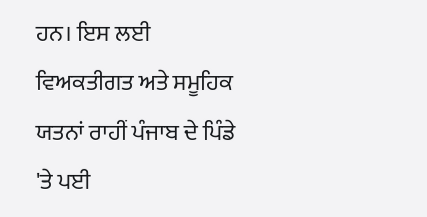ਹਨ। ਇਸ ਲਈ ਵਿਅਕਤੀਗਤ ਅਤੇ ਸਮੂਹਿਕ ਯਤਨਾਂ ਰਾਹੀਂ ਪੰਜਾਬ ਦੇ ਪਿੰਡੇ 'ਤੇ ਪਈ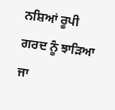ਨਸ਼ਿਆਂ ਰੂਪੀ ਗਰਦ ਨੂੰ ਝਾੜਿਆ ਜਾ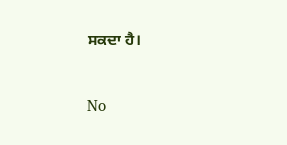ਸਕਦਾ ਹੈ।



No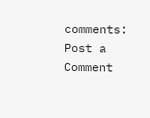comments:
Post a Comment